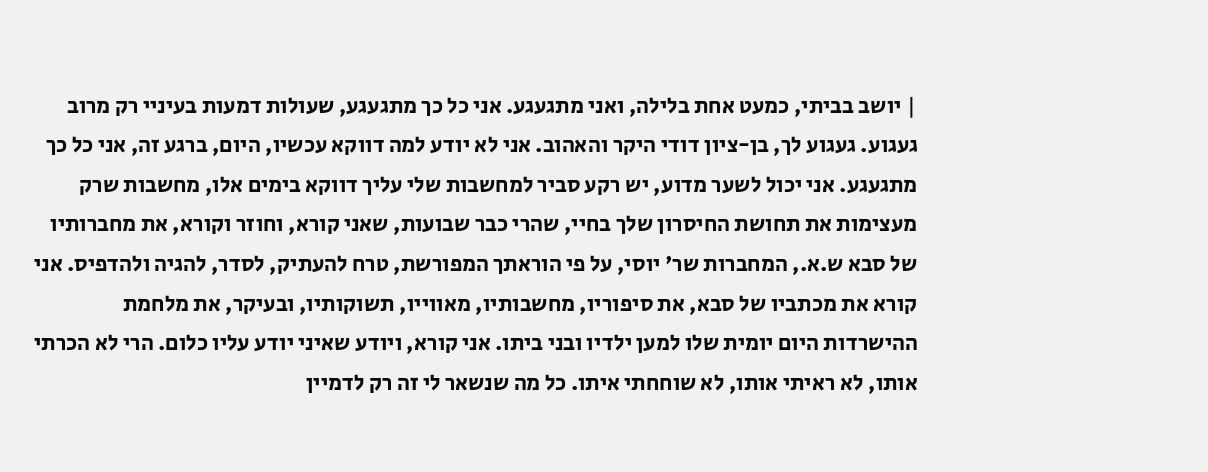| יושב בביתי, כמעט אחת בלילה, ואני מתגעגע. אני כל כך מתגעגע, שעולות דמעות בעיניי רק מרוב געגוע. געגוע לך, בן-ציון דודי היקר והאהוב. אני לא יודע למה דווקא עכשיו, היום, ברגע זה, אני כל כך מתגעגע. אני יכול לשער מדוע, יש רקע סביר למחשבות שלי עליך דווקא בימים אלו, מחשבות שרק מעצימות את תחושת החיסרון שלך בחיי, שהרי כבר שבועות, שאני קורא, וחוזר וקורא, את מחברותיו של סבא ש.א., המחברות שר' יוסי, על פי הוראתך המפורשת, טרח להעתיק, לסדר, להגיה ולהדפיס. אני קורא את מכתביו של סבא, את סיפוריו, מחשבותיו, מאווייו, תשוקותיו, ובעיקר, את מלחמת ההישרדות היום יומית שלו למען ילדיו ובני ביתו. אני קורא, ויודע שאיני יודע עליו כלום. הרי לא הכרתי אותו, לא ראיתי אותו, לא שוחחתי איתו. כל מה שנשאר לי זה רק לדמיין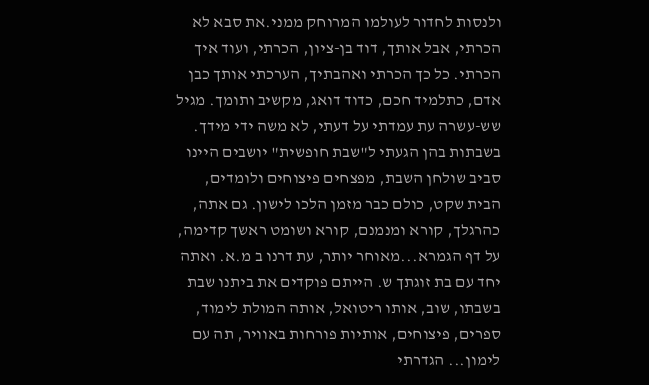ולנסות לחדור לעולמו המרוחק ממני.את סבא לא הכרתי, אבל אותך, דוד בן-ציון, הכרתי, ועוד איך הכרתי. כל כך הכרתי ואהבתיך, הערכתי אותך כבן אדם, כתלמיד חכם, כדוד דואג, מקשיב ותומך. מגיל שש-עשרה עת עמדתי על דעתי, לא משה ידי מידך. בשבתות בהן הגעתי ל"שבת חופשית" יושבים היינו סביב שולחן השבת, מפצחים פיצוחים ולומדים, הבית שקט, כולם כבר מזמן הלכו לישון. גם אתה, כהרגלך, קורא ומנמנם, קורא ושומט ראשך קדימה, על דף הגמרא...מאוחר יותר, עת דרנו ב מ.א. ואתה יחד עם בת זוגתך ש. הייתם פוקדים את ביתנו שבת בשבתו, שוב, אותו ריטואל, אותה המולת לימוד, ספרים, פיצוחים, אותיות פורחות באוויר, תה עם לימון... הגדרתי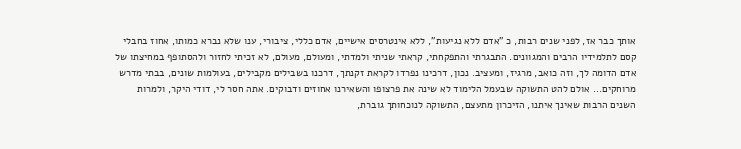אותך כבר אז, לפני שנים רבות, כ "אדם ללא נגיעות", ללא אינטרסים אישיים, אדם כללי, ציבורי, ענו שלא נברא כמותו, אחוז בחבלי קסם לתלמידיו הרבים והמגוונים. התבגרתי והתפקחתי, קראתי שניתי ולמדתי, ומעולם, מעולם, לא זכיתי לחזור ולהסתופף במחיצתו של אדם הדומה לך, וזה כואב, מרגיז, ומעציב. נכון, דרכינו נפרדו לקראת זקנתך, דרכנו בשבילים מקבילים, בעולמות שונים, בבתי מדרש מרוחקים... אולם להט התשוקה שבעמל הלימוד לא שינה את פרצופו והשאירנו אחוזים ודבוקים. אתה חסר לי, דודי היקר, ולמרות השנים הרבות שאינך איתנו, הזיכרון מתעצם, התשוקה לנוכחותך גוברת,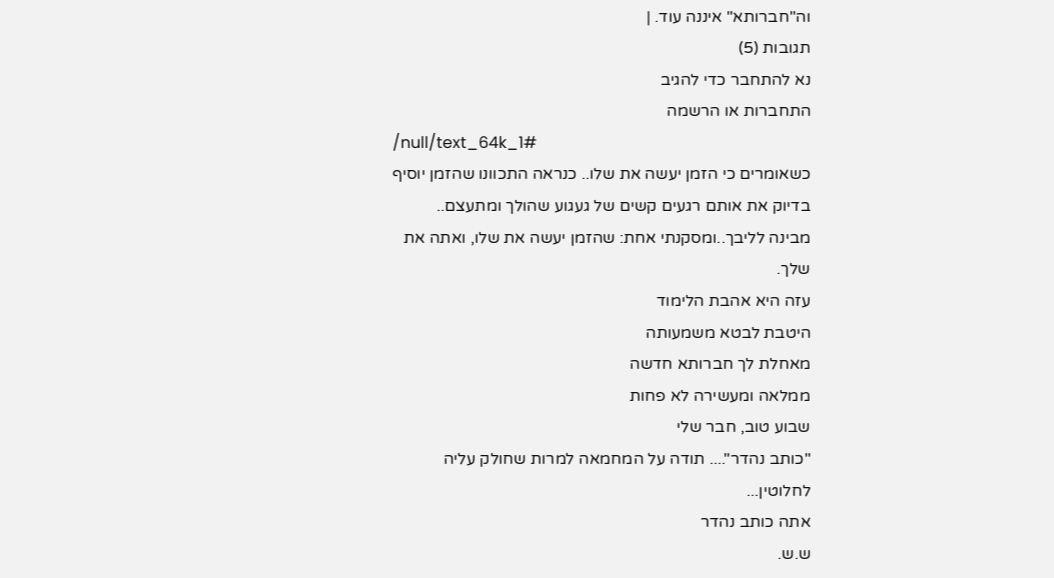וה"חברותא" איננה עוד. |
תגובות (5)
נא להתחבר כדי להגיב
התחברות או הרשמה
/null/text_64k_1#
כשאומרים כי הזמן יעשה את שלו.. כנראה התכוונו שהזמן יוסיף בדיוק את אותם רגעים קשים של געגוע שהולך ומתעצם..
מבינה לליבך..ומסקנתי אחת: שהזמן יעשה את שלו, ואתה את שלך.
עזה היא אהבת הלימוד
היטבת לבטא משמעותה
מאחלת לך חברותא חדשה
ממלאה ומעשירה לא פחות
שבוע טוב, חבר שלי
"כותב נהדר".... תודה על המחמאה למרות שחולק עליה לחלוטין...
אתה כותב נהדר
ש.ש.